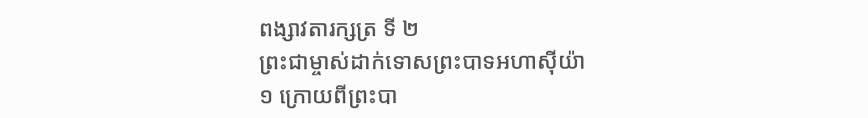ពង្សាវតារក្សត្រ ទី ២
ព្រះជាម្ចាស់ដាក់ទោសព្រះបាទអហាស៊ីយ៉ា
១ ក្រោយពីព្រះបា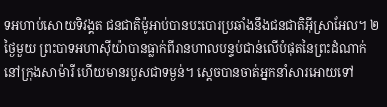ទអហាប់សោយទិវង្គត ជនជាតិម៉ូអាប់បានបះបោរប្រឆាំងនឹងជនជាតិអ៊ីស្រាអែល។ ២ ថ្ងៃមួយ ព្រះបាទអហាស៊ីយ៉ាបានធ្លាក់ពីរានហាលបន្ទប់ជាន់លើបំផុតនៃព្រះដំណាក់នៅក្រុងសាម៉ារី ហើយមានរបួសជាទម្ងន់។ ស្ដេចបានចាត់អ្នកនាំសារអោយទៅ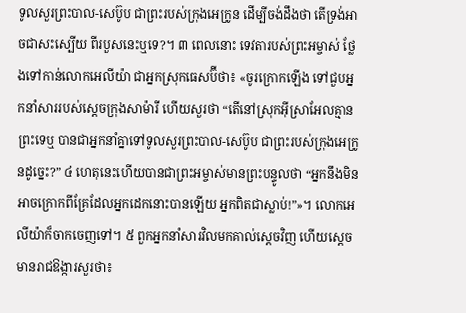ទូលសួរព្រះបាល-សេប៊ូប ជាព្រះរបស់ក្រុងអេក្រូន ដើម្បីចង់ដឹងថា តើទ្រង់អាចជាសះស្បើយ ពីរបួសនេះឬទេ?។ ៣ ពេលនោះ ទេវតារបស់ព្រះអម្ចាស់ ថ្លែងទៅកាន់លោកអេលីយ៉ា ជាអ្នកស្រុកធេសប៊ីថា៖ «ចូរក្រោកឡើង ទៅជួបអ្នកនាំសាររបស់ស្ដេចក្រុងសាម៉ារី ហើយសួរថា “តើនៅស្រុកអ៊ីស្រាអែលគ្មានព្រះទេឬ បានជាអ្នកនាំគ្នាទៅទូលសួរព្រះបាល-សេប៊ូប ជាព្រះរបស់ក្រុងអេក្រូនដូច្នេះ?” ៤ ហេតុនេះហើយបានជាព្រះអម្ចាស់មានព្រះបន្ទូលថា “អ្នកនឹងមិនអាចក្រោកពីគ្រែដែលអ្នកដេកនោះបានឡើយ អ្នកពិតជាស្លាប់!”»។ លោកអេលីយ៉ាក៏ចាកចេញទៅ។ ៥ ពួកអ្នកនាំសារវិលមកគាល់ស្ដេចវិញ ហើយស្ដេចមានរាជឱង្ការសួរថា៖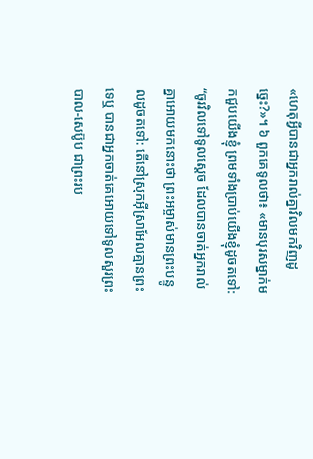«ហេតុអ្វីបានជាអ្នករាល់គ្នាវិលមកវិញដូច្នេះ?»។ ៦ ពួកគេទូលថា៖ «មានបុរសម្នាក់មកជួបយើងខ្ញុំ ព្រមទាំងប្រាប់យើងខ្ញុំដូចតទៅ: “ចូរវិលទៅទូលស្ដេច ដែលបានចាត់អ្នករាល់គ្នាអោយមកនោះថា ព្រះអម្ចាស់មានព្រះបន្ទូលដូចតទៅ: តើនៅស្រុកអ៊ីស្រាអែលគ្មានព្រះទេឬ បានជាអ្នកចាត់គេអោយទៅទូលសួរព្រះបាល-សេប៊ូប ជាព្រះរប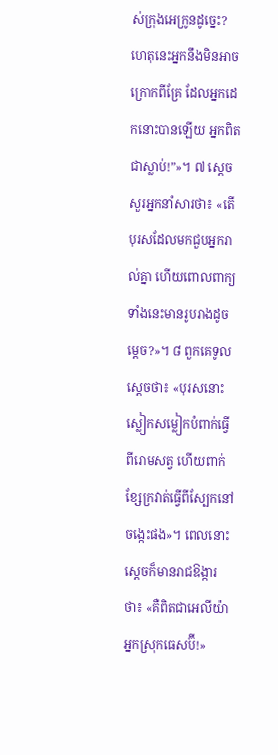ស់ក្រុងអេក្រូនដូច្នេះ? ហេតុនេះអ្នកនឹងមិនអាចក្រោកពីគ្រែ ដែលអ្នកដេកនោះបានឡើយ អ្នកពិតជាស្លាប់!”»។ ៧ ស្ដេចសួរអ្នកនាំសារថា៖ «តើបុរសដែលមកជួបអ្នករាល់គ្នា ហើយពោលពាក្យទាំងនេះមានរូបរាងដូចម្ដេច?»។ ៨ ពួកគេទូលស្ដេចថា៖ «បុរសនោះស្លៀកសម្លៀកបំពាក់ធ្វើពីរោមសត្វ ហើយពាក់ខ្សែក្រវាត់ធ្វើពីស្បែកនៅចង្កេះផង»។ ពេលនោះ ស្ដេចក៏មានរាជឱង្ការថា៖ «គឺពិតជាអេលីយ៉ាអ្នកស្រុកធេសប៊ី!»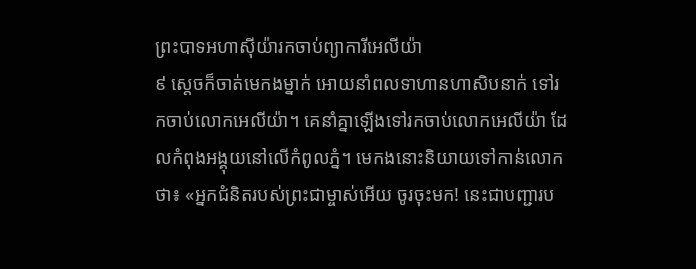ព្រះបាទអហាស៊ីយ៉ារកចាប់ព្យាការីអេលីយ៉ា
៩ ស្ដេចក៏ចាត់មេកងម្នាក់ អោយនាំពលទាហានហាសិបនាក់ ទៅរកចាប់លោកអេលីយ៉ា។ គេនាំគ្នាឡើងទៅរកចាប់លោកអេលីយ៉ា ដែលកំពុងអង្គុយនៅលើកំពូលភ្នំ។ មេកងនោះនិយាយទៅកាន់លោកថា៖ «អ្នកជំនិតរបស់ព្រះជាម្ចាស់អើយ ចូរចុះមក! នេះជាបញ្ជារប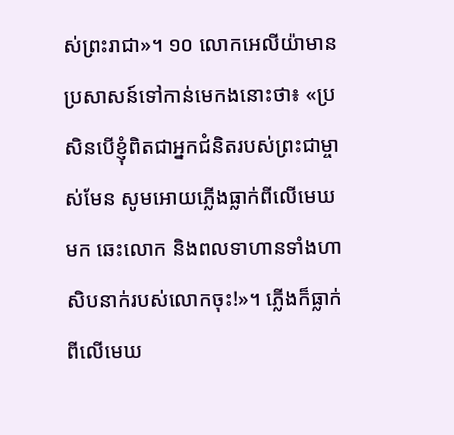ស់ព្រះរាជា»។ ១០ លោកអេលីយ៉ាមានប្រសាសន៍ទៅកាន់មេកងនោះថា៖ «ប្រសិនបើខ្ញុំពិតជាអ្នកជំនិតរបស់ព្រះជាម្ចាស់មែន សូមអោយភ្លើងធ្លាក់ពីលើមេឃមក ឆេះលោក និងពលទាហានទាំងហាសិបនាក់របស់លោកចុះ!»។ ភ្លើងក៏ធ្លាក់ពីលើមេឃ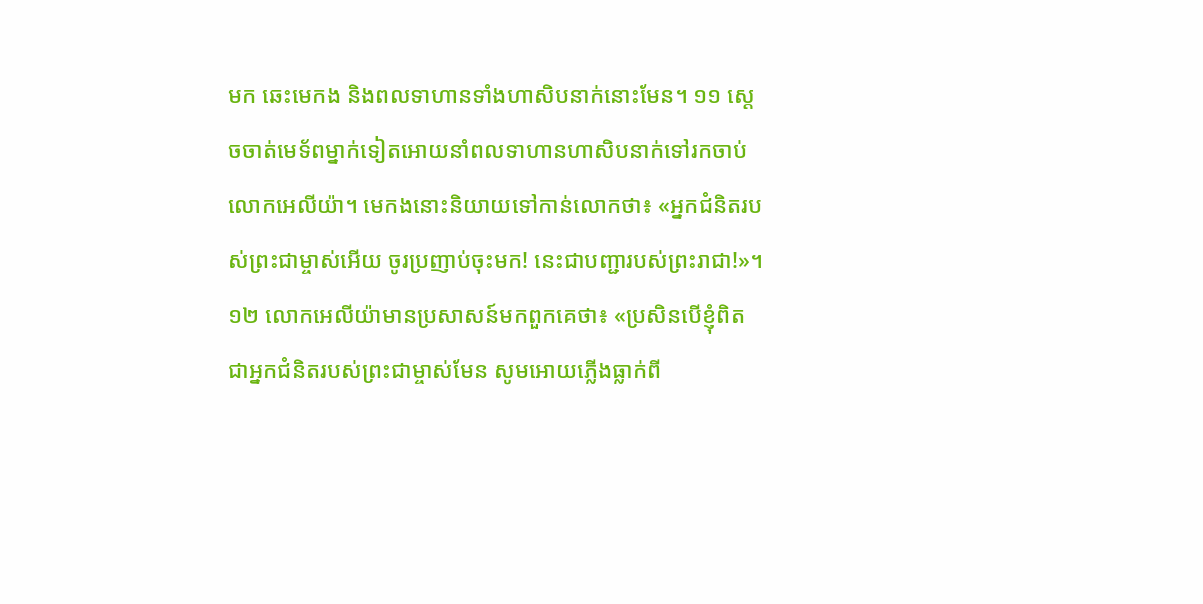មក ឆេះមេកង និងពលទាហានទាំងហាសិបនាក់នោះមែន។ ១១ ស្ដេចចាត់មេទ័ពម្នាក់ទៀតអោយនាំពលទាហានហាសិបនាក់ទៅរកចាប់លោកអេលីយ៉ា។ មេកងនោះនិយាយទៅកាន់លោកថា៖ «អ្នកជំនិតរបស់ព្រះជាម្ចាស់អើយ ចូរប្រញាប់ចុះមក! នេះជាបញ្ជារបស់ព្រះរាជា!»។ ១២ លោកអេលីយ៉ាមានប្រសាសន៍មកពួកគេថា៖ «ប្រសិនបើខ្ញុំពិតជាអ្នកជំនិតរបស់ព្រះជាម្ចាស់មែន សូមអោយភ្លើងធ្លាក់ពី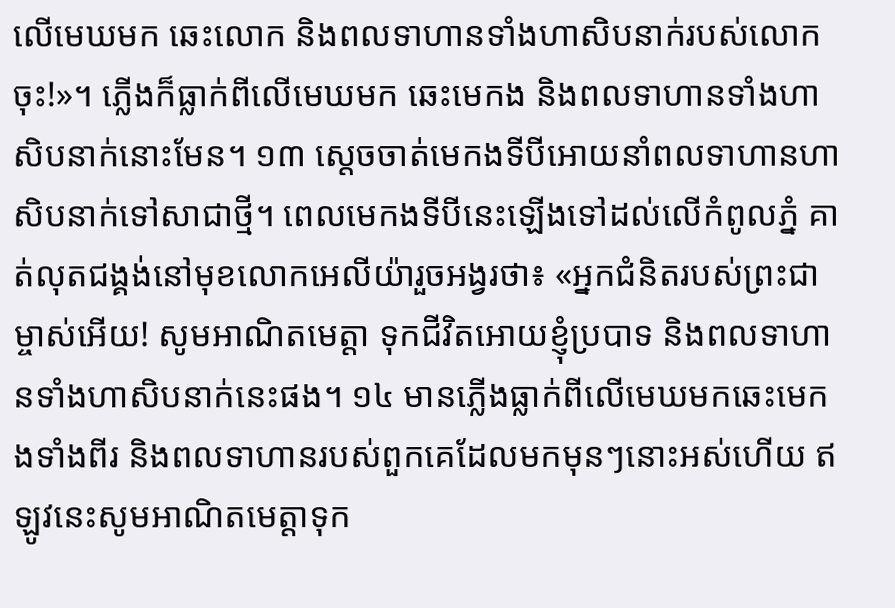លើមេឃមក ឆេះលោក និងពលទាហានទាំងហាសិបនាក់របស់លោកចុះ!»។ ភ្លើងក៏ធ្លាក់ពីលើមេឃមក ឆេះមេកង និងពលទាហានទាំងហាសិបនាក់នោះមែន។ ១៣ ស្ដេចចាត់មេកងទីបីអោយនាំពលទាហានហាសិបនាក់ទៅសាជាថ្មី។ ពេលមេកងទីបីនេះឡើងទៅដល់លើកំពូលភ្នំ គាត់លុតជង្គង់នៅមុខលោកអេលីយ៉ារួចអង្វរថា៖ «អ្នកជំនិតរបស់ព្រះជាម្ចាស់អើយ! សូមអាណិតមេត្តា ទុកជីវិតអោយខ្ញុំប្របាទ និងពលទាហានទាំងហាសិបនាក់នេះផង។ ១៤ មានភ្លើងធ្លាក់ពីលើមេឃមកឆេះមេកងទាំងពីរ និងពលទាហានរបស់ពួកគេដែលមកមុនៗនោះអស់ហើយ ឥឡូវនេះសូមអាណិតមេត្តាទុក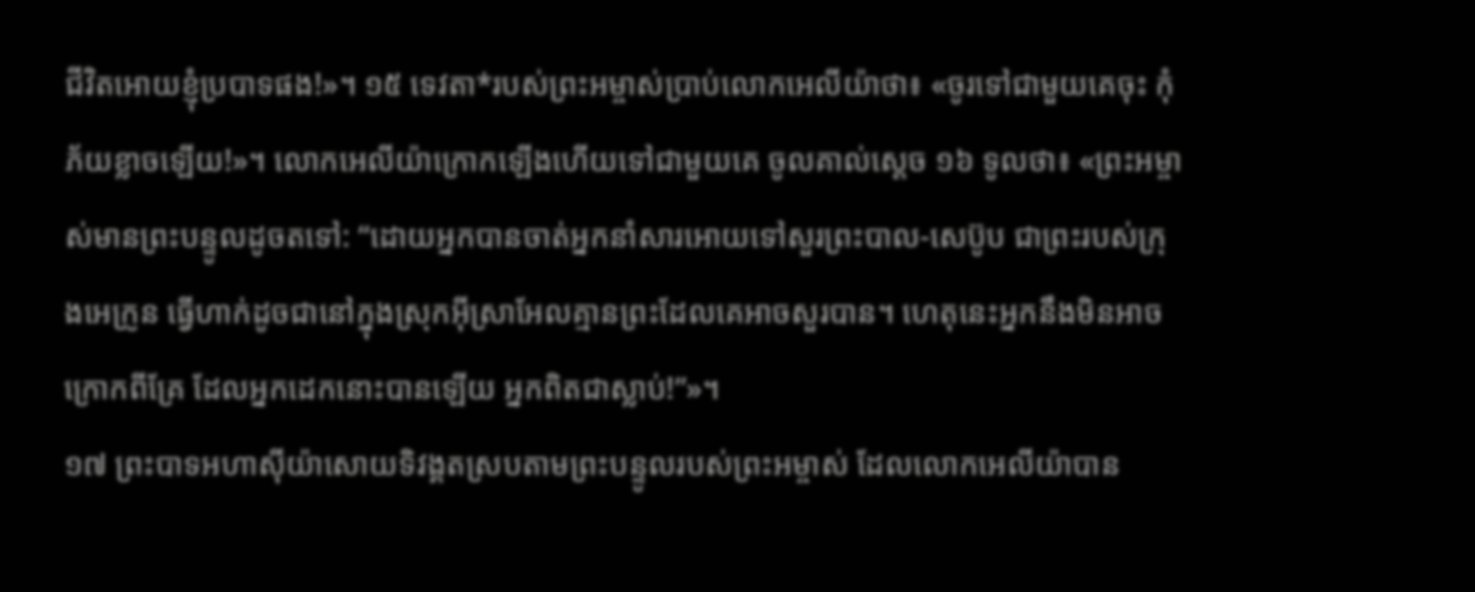ជីវិតអោយខ្ញុំប្របាទផង!»។ ១៥ ទេវតា*របស់ព្រះអម្ចាស់ប្រាប់លោកអេលីយ៉ាថា៖ «ចូរទៅជាមួយគេចុះ កុំភ័យខ្លាចឡើយ!»។ លោកអេលីយ៉ាក្រោកឡើងហើយទៅជាមួយគេ ចូលគាល់ស្ដេច ១៦ ទូលថា៖ «ព្រះអម្ចាស់មានព្រះបន្ទូលដូចតទៅ: “ដោយអ្នកបានចាត់អ្នកនាំសារអោយទៅសួរព្រះបាល-សេប៊ូប ជាព្រះរបស់ក្រុងអេក្រូន ធ្វើហាក់ដូចជានៅក្នុងស្រុកអ៊ីស្រាអែលគ្មានព្រះដែលគេអាចសួរបាន។ ហេតុនេះអ្នកនឹងមិនអាចក្រោកពីគ្រែ ដែលអ្នកដេកនោះបានឡើយ អ្នកពិតជាស្លាប់!”»។
១៧ ព្រះបាទអហាស៊ីយ៉ាសោយទិវង្គតស្របតាមព្រះបន្ទូលរបស់ព្រះអម្ចាស់ ដែលលោកអេលីយ៉ាបាន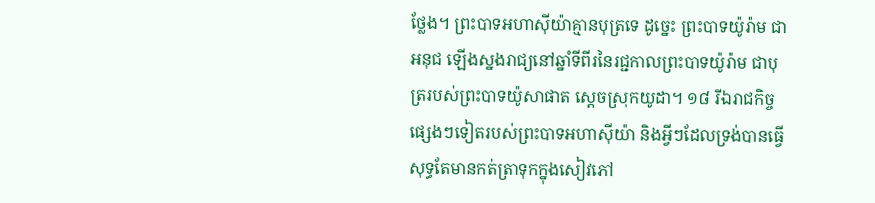ថ្លែង។ ព្រះបាទអហាស៊ីយ៉ាគ្មានបុត្រទេ ដូច្នេះ ព្រះបាទយ៉ូរ៉ាម ជាអនុជ ឡើងស្នងរាជ្យនៅឆ្នាំទីពីរនៃរជ្ជកាលព្រះបាទយ៉ូរ៉ាម ជាបុត្ររបស់ព្រះបាទយ៉ូសាផាត ស្ដេចស្រុកយូដា។ ១៨ រីឯរាជកិច្ចផ្សេងៗទៀតរបស់ព្រះបាទអហាស៊ីយ៉ា និងអ្វីៗដែលទ្រង់បានធ្វើ សុទ្ធតែមានកត់ត្រាទុកក្នុងសៀវភៅ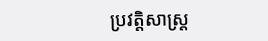ប្រវត្តិសាស្ត្រ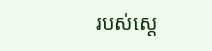របស់ស្ដេ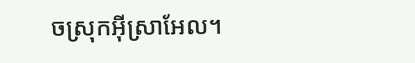ចស្រុកអ៊ីស្រាអែល។